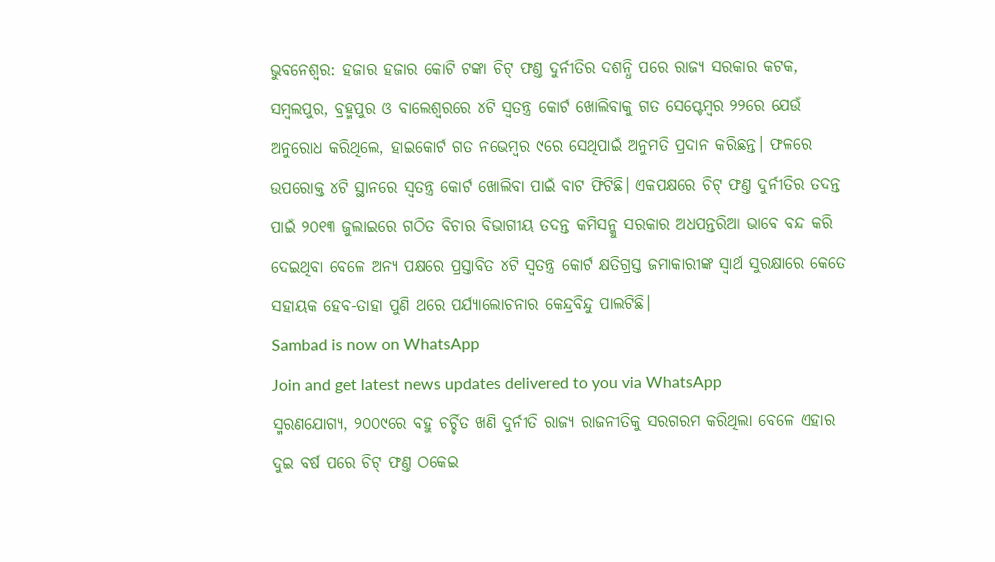ଭୁବନେଶ୍ବର: ହଜାର ହଜାର କୋଟି ଟଙ୍କା ଚିଟ୍ ଫଣ୍ତ ଦୁର୍ନୀତିର ଦଶନ୍ଧି ପରେ ରାଜ୍ୟ ସରକାର କଟକ, ସମ୍ବଲପୁର, ବ୍ରହ୍ମପୁର ଓ ବାଲେଶ୍ବରରେ ୪ଟି ସ୍ବତନ୍ତ୍ର କୋର୍ଟ ଖୋଲିବାକୁ ଗତ ସେପ୍ଟେମ୍ବର ୨୨ରେ ଯେଉଁ ଅନୁରୋଧ କରିଥିଲେ, ହାଇକୋର୍ଟ ଗତ ନଭେମ୍ବର ୯ରେ ସେଥିପାଇଁ ଅନୁମତି ପ୍ରଦାନ କରିଛନ୍ତ। ଫଳରେ ଉପରୋକ୍ତ ୪ଟି ସ୍ଥାନରେ ସ୍ବତନ୍ତ୍ର କୋର୍ଟ ଖୋଲିବା ପାଇଁ ବାଟ ଫିଟିଛି। ଏକପକ୍ଷରେ ଚିଟ୍ ଫଣ୍ତ ଦୁର୍ନୀତିର ତଦନ୍ତ ପାଇଁ ୨୦୧୩ ଜୁଲାଇରେ ଗଠିତ ବିଚାର ବିଭାଗୀୟ ତଦନ୍ତ କମିସନ୍କୁ ସରକାର ଅଧପନ୍ତରିଆ ଭାବେ ବନ୍ଦ କରି ଦେଇଥିବା ବେଳେ ଅନ୍ୟ ପକ୍ଷରେ ପ୍ରସ୍ତାବିତ ୪ଟି ସ୍ବତନ୍ତ୍ର କୋର୍ଟ କ୍ଷତିଗ୍ରସ୍ତ ଜମାକାରୀଙ୍କ ସ୍ବାର୍ଥ ସୁରକ୍ଷାରେ କେତେ ସହାୟକ ହେବ-ତାହା ପୁଣି ଥରେ ପର୍ଯ୍ୟାଲୋଚନାର କେନ୍ଦ୍ରବିନ୍ଦୁ ପାଲଟିଛି।
Sambad is now on WhatsApp
Join and get latest news updates delivered to you via WhatsApp
ସ୍ମରଣଯୋଗ୍ୟ, ୨୦୦୯ରେ ବହୁ ଚର୍ଚ୍ଚିତ ଖଣି ଦୁର୍ନୀତି ରାଜ୍ୟ ରାଜନୀତିକୁ ସରଗରମ କରିଥିଲା ବେଳେ ଏହାର ଦୁଇ ବର୍ଷ ପରେ ଚିଟ୍ ଫଣ୍ତ ଠକେଇ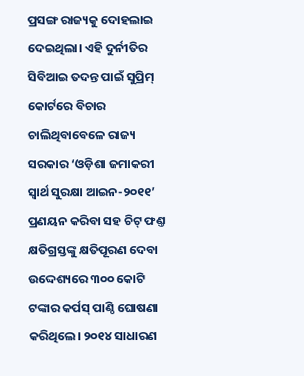ପ୍ରସଙ୍ଗ ରାଜ୍ୟକୁ ଦୋହଲାଇ ଦେଇଥିଲା। ଏହି ଦୁର୍ନୀତିର ସିବିଆଇ ତଦନ୍ତ ପାଇଁ ସୁପ୍ରିମ୍ କୋର୍ଟରେ ବିଚାର ଚାଲିଥିବାବେଳେ ରାଜ୍ୟ ସରକାର ‘ଓଡ଼ିଶା ଜମାକରୀ ସ୍ବାର୍ଥ ସୁରକ୍ଷା ଆଇନ-୨୦୧୧’ ପ୍ରଣୟନ କରିବା ସହ ଚିଟ୍ ଫଣ୍ତ କ୍ଷତିଗ୍ରସ୍ତଙ୍କୁ କ୍ଷତିପୂରଣ ଦେବା ଉଦ୍ଦେଶ୍ୟରେ ୩୦୦ କୋଟି ଟଙ୍କାର କର୍ପସ୍ ପାଣ୍ଠି ଘୋଷଣା କରିଥିଲେ। ୨୦୧୪ ସାଧାରଣ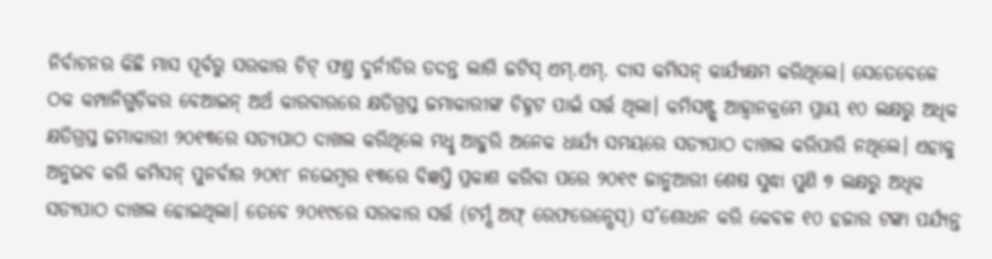ନିର୍ବାଚନର କିଛି ମାସ ପୂର୍ବରୁ ସରକାର ଚିଟ୍ ଫଣ୍ତ ଦୁର୍ନୀତିର ତଦନ୍ତ ଲାଗି ଜଟିସ୍ ଏମ୍.ଏମ୍. ଦାସ କମିସନ୍ କାର୍ଯ୍ୟକ୍ଷମ କରିଥିଲେ। ସେତେବେଳେ ଠକ କମ୍ପାନିଗୁଡ଼ିକର ବେଆଇନ୍ ଅର୍ଥ କାରବାରରେ କ୍ଷତିଗ୍ରସ୍ତ ଜମାକାରୀଙ୍କ ଚିହ୍ନଟ ପାଇଁ ସର୍ତ୍ତ ଥିଲା। କମିସନ୍ଙ୍କ ଆହ୍ବାନକ୍ରମେ ପ୍ରାୟ ୧୦ ଲକ୍ଷରୁ ଅଧିକ କ୍ଷତିଗ୍ରସ୍ତ ଜମାକାରୀ ୨୦୧୩ରେ ସତ୍ୟପାଠ ଦାଖଲ କରିଥିଲେ ମଧୢ ଆହୁରି ଅନେକ ଧାର୍ଯ୍ୟ ସମୟରେ ସତ୍ୟପାଠ ଦାଖଲ କରିପାରି ନଥିଲେ। ଏହାକୁ ଅନୁଭବ କରି କମିସନ୍ ପୁନର୍ବାର ୨୦୧୮ ନଭେମ୍ବର ୧୩ରେ ବିଜ୍ଞପ୍ତି ପ୍ରକାଶ କରିବା ପରେ ୨୦୧୯ ଜାନୁଆରୀ ଶେଷ ସୁଦ୍ଧା ପୁଣି ୭ ଲକ୍ଷରୁ ଅଧିକ ସତ୍ୟପାଠ ଦାଖଲ ହୋଇଥିଲା। ତେବେ ୨୦୧୯ରେ ସରକାର ସର୍ତ୍ତ (ଟର୍ମ୍ସ ଅଫ୍ ରେଫରେନ୍ସେସ୍) ସ˚ଶୋଧନ କରି କେବଳ ୧୦ ହଜାର ଟଙ୍କା ପର୍ଯ୍ୟନ୍ତ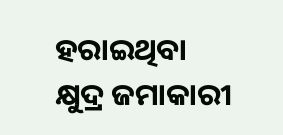ହରାଇଥିବା କ୍ଷୁଦ୍ର ଜମାକାରୀ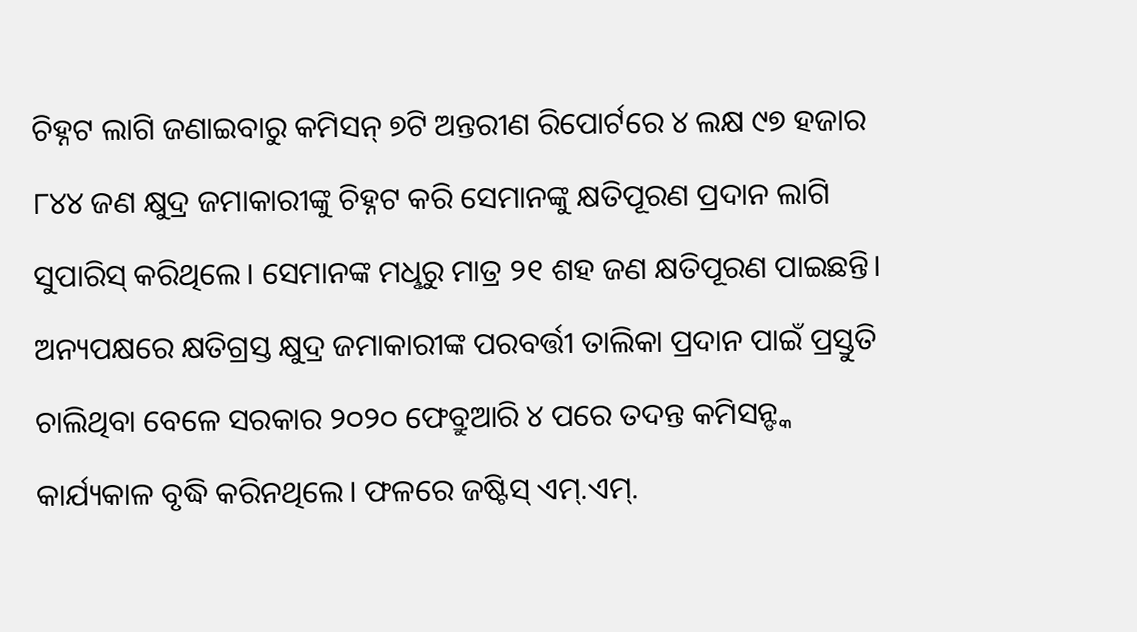ଚିହ୍ନଟ ଲାଗି ଜଣାଇବାରୁ କମିସନ୍ ୭ଟି ଅନ୍ତରୀଣ ରିପୋର୍ଟରେ ୪ ଲକ୍ଷ ୯୭ ହଜାର ୮୪୪ ଜଣ କ୍ଷୁଦ୍ର ଜମାକାରୀଙ୍କୁ ଚିହ୍ନଟ କରି ସେମାନଙ୍କୁ କ୍ଷତିପୂରଣ ପ୍ରଦାନ ଲାଗି ସୁପାରିସ୍ କରିଥିଲେ। ସେମାନଙ୍କ ମଧୢରୁ ମାତ୍ର ୨୧ ଶହ ଜଣ କ୍ଷତିପୂରଣ ପାଇଛନ୍ତି। ଅନ୍ୟପକ୍ଷରେ କ୍ଷତିଗ୍ରସ୍ତ କ୍ଷୁଦ୍ର ଜମାକାରୀଙ୍କ ପରବର୍ତ୍ତୀ ତାଲିକା ପ୍ରଦାନ ପାଇଁ ପ୍ରସ୍ତୁତି ଚାଲିଥିବା ବେଳେ ସରକାର ୨୦୨୦ ଫେବ୍ରୁଆରି ୪ ପରେ ତଦନ୍ତ କମିସନ୍ଙ୍କ କାର୍ଯ୍ୟକାଳ ବୃଦ୍ଧି କରିନଥିଲେ। ଫଳରେ ଜଷ୍ଟିସ୍ ଏମ୍.ଏମ୍.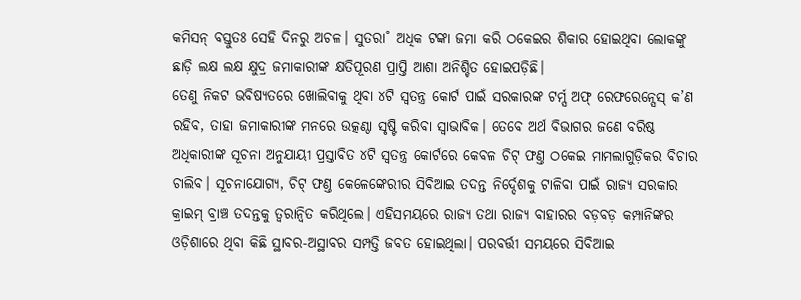କମିସନ୍ ବସ୍ତୁତଃ ସେହି ଦିନରୁ ଅଚଳ। ସୁତରା˚ ଅଧିକ ଟଙ୍କା ଜମା କରି ଠକେଇର ଶିକାର ହୋଇଥିବା ଲୋକଙ୍କୁ ଛାଡ଼ି ଲକ୍ଷ ଲକ୍ଷ କ୍ଷୁଦ୍ର ଜମାକାରୀଙ୍କ କ୍ଷତିପୂରଣ ପ୍ରାପ୍ତି ଆଶା ଅନିଶ୍ଚିତ ହୋଇପଡ଼ିଛି।
ତେଣୁ ନିକଟ ଭବିଷ୍ୟତରେ ଖୋଲିବାକୁ ଥିବା ୪ଟି ସ୍ବତନ୍ତ୍ର କୋର୍ଟ ପାଇଁ ସରକାରଙ୍କ ଟର୍ମ୍ସ ଅଫ୍ ରେଫରେନ୍ସେସ୍ କ’ଣ ରହିବ, ତାହା ଜମାକାରୀଙ୍କ ମନରେ ଉତ୍କଣ୍ଠା ସୃଷ୍ଟି କରିବା ସ୍ବାଭାବିକ। ତେବେ ଅର୍ଥ ବିଭାଗର ଜଣେ ବରିଷ୍ଠ ଅଧିକାରୀଙ୍କ ସୂଚନା ଅନୁଯାୟୀ ପ୍ରସ୍ତାବିତ ୪ଟି ସ୍ବତନ୍ତ୍ର କୋର୍ଟରେ କେବଳ ଚିଟ୍ ଫଣ୍ତ ଠକେଇ ମାମଲାଗୁଡ଼ିକର ବିଚାର ଚାଲିବ। ସୂଚନାଯୋଗ୍ୟ, ଚିଟ୍ ଫଣ୍ତ କେଳେଙ୍କେରୀର ସିବିଆଇ ତଦନ୍ତ ନିର୍ଦ୍ଦେଶକୁ ଟାଳିବା ପାଇଁ ରାଜ୍ୟ ସରକାର କ୍ରାଇମ୍ ବ୍ରାଞ୍ଚ ତଦନ୍ତକୁ ତ୍ବରାନ୍ବିତ କରିଥିଲେ। ଏହିସମୟରେ ରାଜ୍ୟ ତଥା ରାଜ୍ୟ ବାହାରର ବଡ଼ବଡ଼ କମ୍ପାନିଙ୍କର ଓଡ଼ିଶାରେ ଥିବା କିଛି ସ୍ଥାବର-ଅସ୍ଥାବର ସମ୍ପତ୍ତି ଜବତ ହୋଇଥିଲା। ପରବର୍ତ୍ତୀ ସମୟରେ ସିବିଆଇ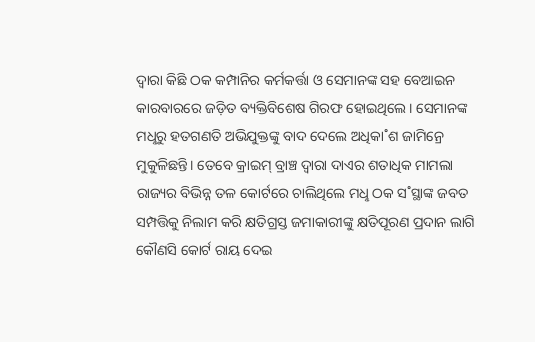ଦ୍ବାରା କିଛି ଠକ କମ୍ପାନିର କର୍ମକର୍ତ୍ତା ଓ ସେମାନଙ୍କ ସହ ବେଆଇନ କାରବାରରେ ଜଡ଼ିତ ବ୍ୟକ୍ତିବିଶେଷ ଗିରଫ ହୋଇଥିଲେ। ସେମାନଙ୍କ ମଧୢରୁ ହତଗଣତି ଅଭିଯୁକ୍ତଙ୍କୁ ବାଦ ଦେଲେ ଅଧିକା˚ଶ ଜାମିନ୍ରେ ମୁକୁଳିଛନ୍ତି। ତେବେ କ୍ରାଇମ୍ ବ୍ରାଞ୍ଚ ଦ୍ବାରା ଦାଏର ଶତାଧିକ ମାମଲା ରାଜ୍ୟର ବିଭିନ୍ନ ତଳ କୋର୍ଟରେ ଚାଲିଥିଲେ ମଧୢ ଠକ ସ˚ସ୍ଥାଙ୍କ ଜବତ ସମ୍ପତ୍ତିକୁ ନିଲାମ କରି କ୍ଷତିଗ୍ରସ୍ତ ଜମାକାରୀଙ୍କୁ କ୍ଷତିପୂରଣ ପ୍ରଦାନ ଲାଗି କୌଣସି କୋର୍ଟ ରାୟ ଦେଇ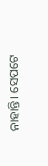ନାହାନ୍ତି। ସେପଟେ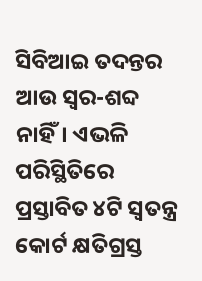ସିବିଆଇ ତଦନ୍ତର ଆଉ ସ୍ବର-ଶବ୍ଦ ନାହିଁ। ଏଭଳି ପରିସ୍ଥିତିରେ ପ୍ରସ୍ତାବିତ ୪ଟି ସ୍ବତନ୍ତ୍ର କୋର୍ଟ କ୍ଷତିଗ୍ରସ୍ତ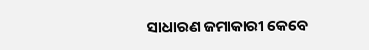ସାଧାରଣ ଜମାକାରୀ କେବେ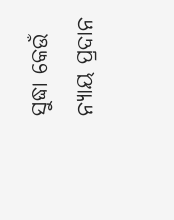ସୁଦ୍ଧା କେଉଁ ନ୍ୟାୟ ପ୍ରଦାନ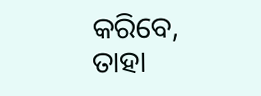କରିବେ, ତାହା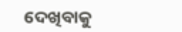ଦେଖିବାକୁ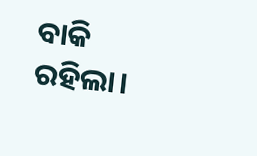ବାକି ରହିଲା।